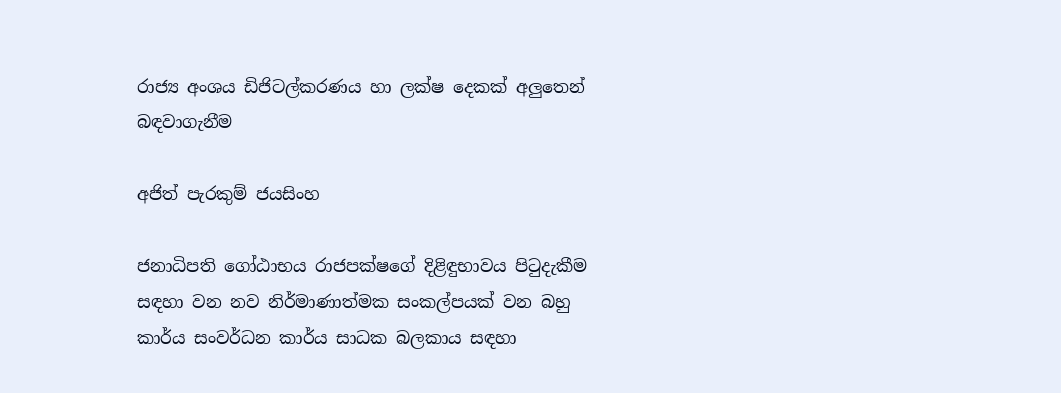රාජ්‍ය අංශය ඩිජිටල්කරණය හා ලක්ෂ දෙකක් අලුතෙන් බඳවාගැනීම

අජිත් පැරකුම් ජයසිංහ

ජනාධිපති ගෝඨාභය රාජපක්ෂගේ දිළිඳුභාවය පිටුදැකීම සඳහා වන නව නිර්මාණාත්මක සංකල්පයක් වන බහු කාර්ය සංවර්ධන කාර්ය සාධක බලකාය සඳහා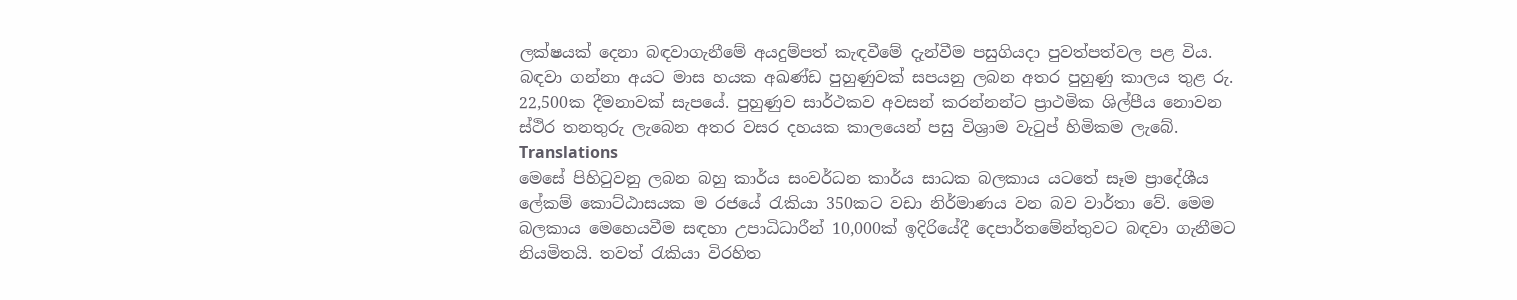ලක්ෂයක් දෙනා බඳවාගැනීමේ අයදුම්පත් කැඳවීමේ දැන්වීම පසුගියදා පුවත්පත්වල පළ විය. බඳවා ගන්නා අයට මාස හයක අඛණ්ඩ පුහුණුවක් සපයනු ලබන අතර පුහුණු කාලය තුළ රු. 22,500ක දීමනාවක් සැපයේ. පුහුණුව සාර්ථකව අවසන් කරන්නන්ට ප්‍රාථමික ශිල්පීය නොවන ස්ථිර තනතුරු ලැබෙන අතර වසර දහයක කාලයෙන් පසු විශ්‍රාම වැටුප් හිමිකම ලැබේ.
Translations
මෙසේ පිහිටුවනු ලබන බහු කාර්ය සංවර්ධන කාර්ය සාධක බලකාය යටතේ සෑම ප්‍රාදේශීය ලේකම් කොට්ඨාසයක ම රජයේ රැකියා 350කට වඩා නිර්මාණය වන බව වාර්තා වේ. මෙම බලකාය මෙහෙයවීම සඳහා උපාධිධාරීන් 10,000ක් ඉදිරියේදී දෙපාර්තමේන්තුවට බඳවා ගැනීමට නියමිතයි. තවත් රැකියා විරහිත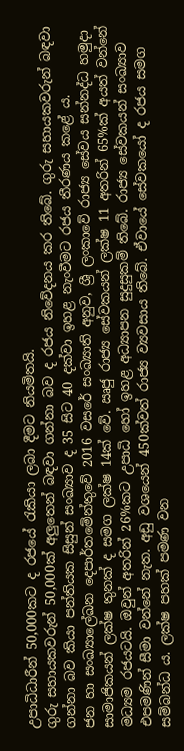උපාධිධාරීන් 50,000කට ද රජයේ රැකියා ලබා දීමට නියමිතයි.
ගුරු සහායකවරුන් 50,000ක් අලුතෙන් බඳවා ගන්නා බව ද රජය නිවේදනය කර තිබේ. ගුරු සහායකවරුන් බඳවා ගන්නා බව කියා පන්තියක සිසුන් සංඛ්‍යාව ද 35 සිට 40 දක්වා ඉහළ නැංවීමට රජය තීරණය කළේ ය.
ජන හා සංඛ්‍යාලේඛන දෙපාර්තමේන්තුවේ 2016 වසරේ සංඛ්‍යාති අනුව, ශ්‍රී ලංකාවේ රාජ්‍ය සේවය සන්නද්ධ හමුදා සාමාජිකයන් ලක්ෂ තුනක් ද සමග ලක්ෂ 14ක් වේ. ඍජු රාජ්‍ය සේවකයන් ලක්ෂ 11 අතරින් 65%ක් අයත් වන්නේ මධ්‍යම රජයටයි. ඔවුන් අතරින් 26%කට උපාධි හෝ ඉහළ අධ්‍යාපන සුදුසුකම් තිබේ. රාජ්‍ය සේවකයන් සංඛ්‍යාව එපමණින් සීමා වන්නේ නැත. අඩු වශයෙන් 450ක්වත් රාජ්‍ය ව්‍යවසාය තිබේ. ඒවායේ සේවකයෝ ද රජය සමග සම්බන්ධ ය. ලක්ෂ පහක් පමණ වන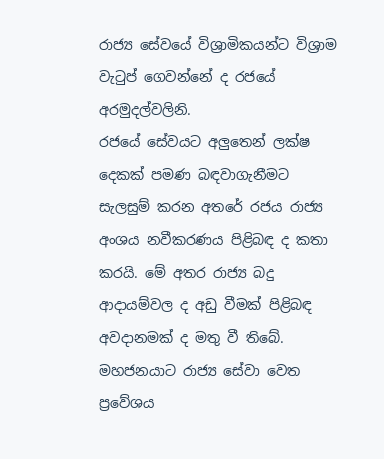රාජ්‍ය සේවයේ විශ්‍රාමිකයන්ට විශ්‍රාම වැටුප් ගෙවන්නේ ද රජයේ අරමුදල්වලිනි.
රජයේ සේවයට අලුතෙන් ලක්ෂ දෙකක් පමණ බඳවාගැනීමට සැලසුම් කරන අතරේ රජය රාජ්‍ය අංශය නවීකරණය පිළිබඳ ද කතා කරයි. මේ අතර රාජ්‍ය බදු ආදායම්වල ද අඩු වීමක් පිළිබඳ අවදානමක් ද මතු වී තිබේ.
මහජනයාට රාජ්‍ය සේවා වෙත ප්‍රවේශය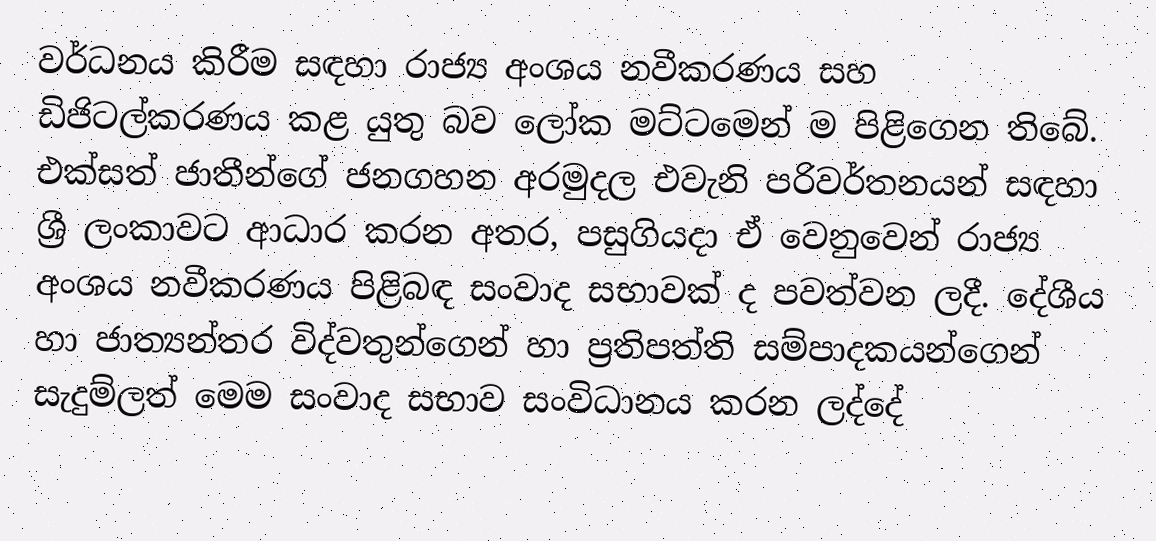වර්ධනය කිරීම සඳහා රාජ්‍ය අංශය නවීකරණය සහ ඩිජිටල්කරණය කළ යුතු බව ලෝක මට්ටමෙන් ම පිළිගෙන තිබේ. එක්සත් ජාතීන්ගේ ජනගහන අරමුදල එවැනි පරිවර්තනයන් සඳහා ශ්‍රී ලංකාවට ආධාර කරන අතර, පසුගියදා ඒ වෙනුවෙන් රාජ්‍ය අංශය නවීකරණය පිළිබඳ සංවාද සභාවක් ද පවත්වන ලදී. දේශීය හා ජාත්‍යන්තර විද්වතුන්ගෙන් හා ප්‍රතිපත්ති සම්පාදකයන්ගෙන් සැදුම්ලත් මෙම සංවාද සභාව සංවිධානය කරන ලද්දේ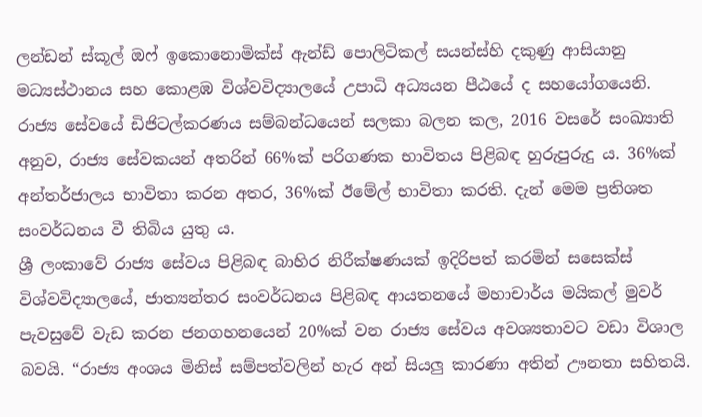ලන්ඩන් ස්කූල් ඔෆ් ඉකොනොමික්ස් ඇන්ඩ් පොලිටිකල් සයන්ස්හි දකුණු ආසියානු මධ්‍යස්ථානය සහ කොළඹ විශ්වවිද්‍යාලයේ උපාධි අධ්‍යයන පීඨයේ ද සහයෝගයෙනි.
රාජ්‍ය සේවයේ ඩිජිටල්කරණය සම්බන්ධයෙන් සලකා බලන කල, 2016 වසරේ සංඛ්‍යාති අනුව, රාජ්‍ය සේවකයන් අතරින් 66%ක් පරිගණක භාවිතය පිළිබඳ හුරුපුරුදු ය. 36%ක් අන්තර්ජාලය භාවිතා කරන අතර, 36%ක් ඊමේල් භාවිතා කරති. දැන් මෙම ප්‍රතිශත සංවර්ධනය වී තිබිය යුතු ය.
ශ්‍රී ලංකාවේ රාජ්‍ය සේවය පිළිබඳ බාහිර නිරීක්ෂණයක් ඉදිරිපත් කරමින් සසෙක්ස් විශ්වවිද්‍යාලයේ, ජාත්‍යන්තර සංවර්ධනය පිළිබඳ ආයතනයේ මහාචාර්ය මයිකල් මුවර් පැවසුවේ වැඩ කරන ජනගහනයෙන් 20%ක් වන රාජ්‍ය සේවය අවශ්‍යතාවට වඩා විශාල බවයි. “රාජ්‍ය අංශය මිනිස් සම්පත්වලින් හැර අන් සියලු කාරණා අතින් ඌනතා සහිතයි.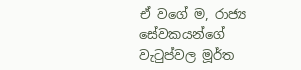ඒ වගේ ම, රාජ්‍ය සේවකයන්ගේ වැටුප්වල මූර්ත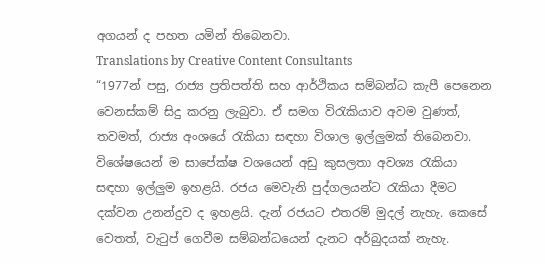අගයන් ද පහත යමින් තිබෙනවා.
Translations by Creative Content Consultants
“1977න් පසු, රාජ්‍ය ප්‍රතිපත්ති සහ ආර්ථිකය සම්බන්ධ කැපී පෙනෙන වෙනස්කම් සිදු කරනු ලැබුවා. ඒ සමග විරැකියාව අවම වුණත්, තවමත්, රාජ්‍ය අංශයේ රැකියා සඳහා විශාල ඉල්ලුමක් තිබෙනවා. විශේෂයෙන් ම සාපේක්ෂ වශයෙන් අඩු කුසලතා අවශ්‍ය රැකියා සඳහා ඉල්ලුම ඉහළයි. රජය මෙවැනි පුද්ගලයන්ට රැකියා දීමට දක්වන උනන්දුව ද ඉහළයි. දැන් රජයට එතරම් මුදල් නැහැ. කෙසේ වෙතත්, වැටුප් ගෙවීම සම්බන්ධයෙන් දැනට අර්බුදයක් නැහැ.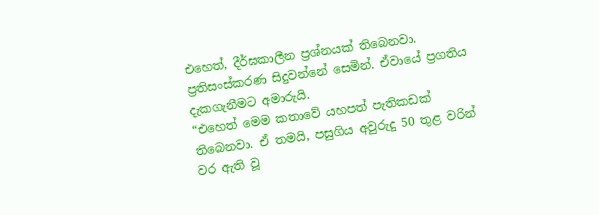එහෙත්, දීර්ඝකාලීන ප්‍රශ්නයක් තිබෙනවා. ප්‍රතිසංස්කරණ සිදුවන්නේ සෙමින්. ඒවායේ ප්‍රගතිය දැකගැනීමට අමාරුයි.
“එහෙත් මෙම කතාවේ යහපත් පැතිකඩක් තිබෙනවා. ඒ තමයි, පසුගිය අවුරුදු 50 තුළ වරින් වර ඇති වූ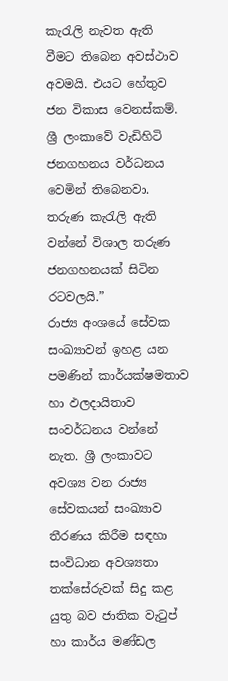කැරැලි නැවත ඇති වීමට තිබෙන අවස්ථාව අවමයි. එයට හේතුව ජන විකාස වෙනස්කම්. ශ්‍රී ලංකාවේ වැඩිහිටි ජනගහනය වර්ධනය වෙමින් තිබෙනවා. තරුණ කැරැලි ඇති වන්නේ විශාල තරුණ ජනගහනයක් සිටින රටවලයි.”
රාජ්‍ය අංශයේ සේවක සංඛ්‍යාවන් ඉහළ යන පමණින් කාර්යක්ෂමතාව හා ඵලදායිතාව සංවර්ධනය වන්නේ නැත. ශ්‍රී ලංකාවට අවශ්‍ය වන රාජ්‍ය සේවකයන් සංඛ්‍යාව තීරණය කිරීම සඳහා සංවිධාන අවශ්‍යතා තක්සේරුවක් සිදු කළ යුතු බව ජාතික වැටුප් හා කාර්ය මණ්ඩල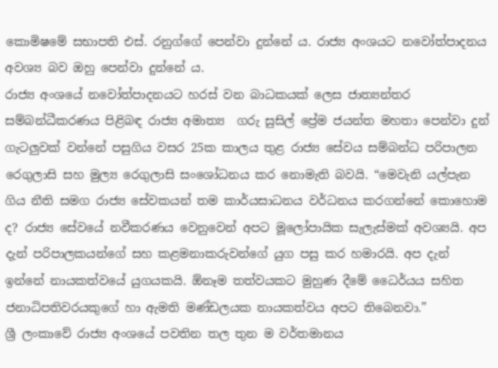කොමිෂමේ සභාපති එස්. රනුග්ගේ පෙන්වා දුන්නේ ය. රාජ්‍ය අංශයට නවෝත්පාදනය අවශ්‍ය බව ඔහු පෙන්වා දුන්නේ ය.
රාජ්‍ය අංශයේ නවෝත්පාදනයට හරස් වන බාධකයක් ලෙස ජාත්‍යන්තර සම්බන්ධීකරණය පිළිබඳ රාජ්‍ය අමාත්‍ය  ගරු සුසිල් ප්‍රේම ජයන්ත මහතා පෙන්වා දුන් ගැටලුවක් වන්නේ පසුගිය වසර 25ක කාලය තුළ රාජ්‍ය සේවය සම්බන්ධ පරිපාලන රෙගුලාසි සහ මුල්‍ය රෙගුලාසි සංශෝධනය කර නොමැති බවයි. “මෙවැනි යල්පැන ගිය නීති සමග රාජ්‍ය සේවකයන් තම කාර්යසාධනය වර්ධනය කරගන්නේ කොහොම ද? රාජ්‍ය සේවයේ නවීකරණය වෙනුවෙන් අපට මූලෝපායික සැලැස්මක් අවශ්‍යයි. අප දැන් පරිපාලකයන්ගේ සහ කළමනාකරුවන්ගේ යුග පසු කර හමාරයි. අප දැන් ඉන්නේ නායකත්වයේ යුගයකයි. ඕනෑම තත්වයකට මුහුණ දීමේ ධෛර්යය සහිත ජනාධිපතිවරයකුගේ හා ඇමති මණ්ඩලයක නායකත්වය අපට තිබෙනවා.”
ශ්‍රී ලංකාවේ රාජ්‍ය අංශයේ පවතින තල තුන ම වර්තමානය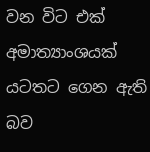වන විට එක් අමාත්‍යාංශයක් යටතට ගෙන ඇති බව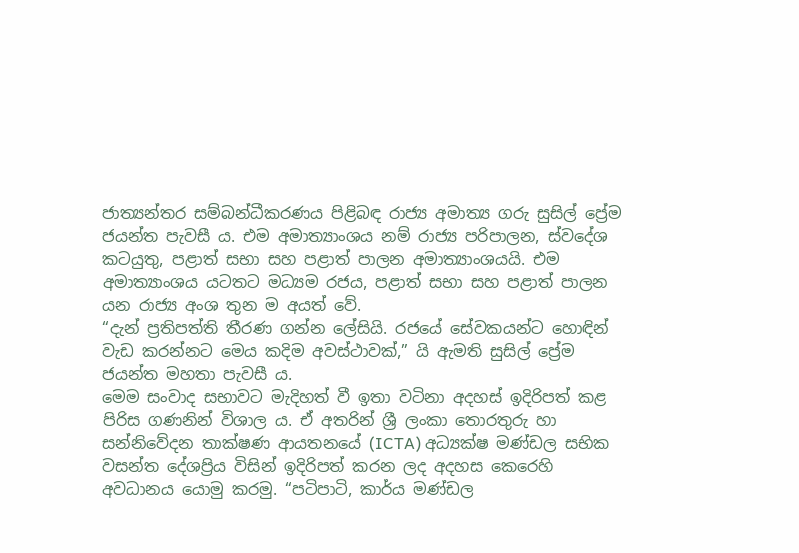ජාත්‍යන්තර සම්බන්ධීකරණය පිළිබඳ රාජ්‍ය අමාත්‍ය ගරු සුසිල් ප්‍රේම ජයන්ත පැවසී ය. එම අමාත්‍යාංශය නම් රාජ්‍ය පරිපාලන, ස්වදේශ කටයුතු, පළාත් සභා සහ පළාත් පාලන අමාත්‍යාංශයයි. එම අමාත්‍යාංශය යටතට මධ්‍යම රජය, පළාත් සභා සහ පළාත් පාලන යන රාජ්‍ය අංශ තුන ම අයත් වේ.
“දැන් ප්‍රතිපත්ති තීරණ ගන්න ලේසියි. රජයේ සේවකයන්ට හොඳින් වැඩ කරන්නට මෙය කදිම අවස්ථාවක්,” යි ඇමති සුසිල් ප්‍රේම ජයන්ත මහතා පැවසී ය.
මෙම සංවාද සභාවට මැදිහත් වී ඉතා වටිනා අදහස් ඉදිරිපත් කළ පිරිස ගණනින් විශාල ය. ඒ අතරින් ශ්‍රී ලංකා තොරතුරු හා සන්නිවේදන තාක්ෂණ ආයතනයේ (ICTA) අධ්‍යක්ෂ මණ්ඩල සභික වසන්ත දේශප්‍රිය විසින් ඉදිරිපත් කරන ලද අදහස කෙරෙහි අවධානය යොමු කරමු. “පටිපාටි, කාර්ය මණ්ඩල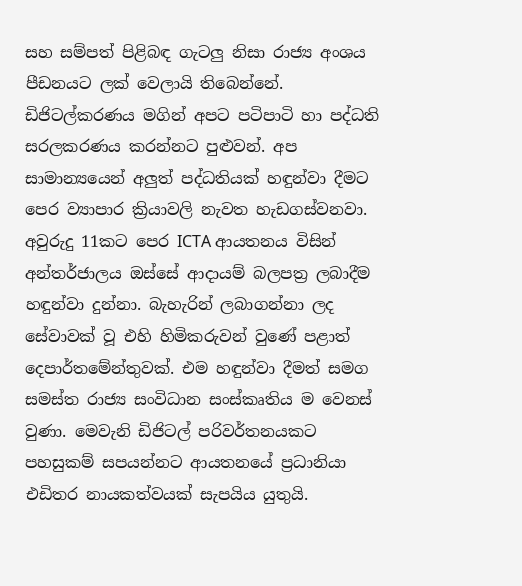සහ සම්පත් පිළිබඳ ගැටලු නිසා රාජ්‍ය අංශය පීඩනයට ලක් වෙලායි තිබෙන්නේ. ඩිජිටල්කරණය මගින් අපට පටිපාටි හා පද්ධති සරලකරණය කරන්නට පුළුවන්. අප සාමාන්‍යයෙන් අලුත් පද්ධතියක් හඳුන්වා දීමට පෙර ව්‍යාපාර ක්‍රියාවලි නැවත හැඩගස්වනවා. අවුරුදු 11කට පෙර ICTA ආයතනය විසින් අන්තර්ජාලය ඔස්සේ ආදායම් බලපත්‍ර ලබාදීම හඳුන්වා දුන්නා. බැහැරින් ලබාගන්නා ලද සේවාවක් වූ එහි හිමිකරුවන් වුණේ පළාත් දෙපාර්තමේන්තුවක්. එම හඳුන්වා දීමත් සමග සමස්ත රාජ්‍ය සංවිධාන සංස්කෘතිය ම වෙනස් වුණා. මෙවැනි ඩිජිටල් පරිවර්තනයකට පහසුකම් සපයන්නට ආයතනයේ ප්‍රධානියා එඩිතර නායකත්වයක් සැපයිය යුතුයි.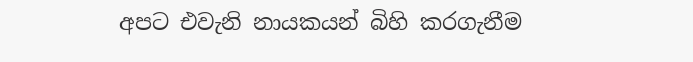අපට එවැනි නායකයන් බිහි කරගැනීම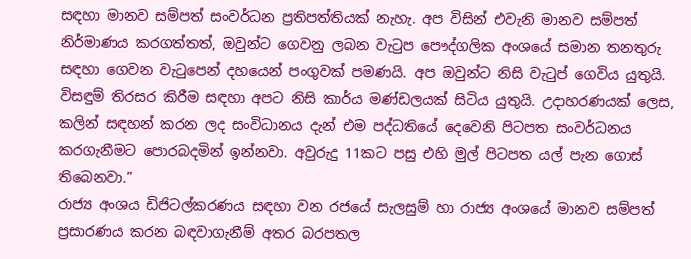සඳහා මානව සම්පත් සංවර්ධන ප්‍රතිපත්තියක් නැහැ. අප විසින් එවැනි මානව සම්පත් නිර්මාණය කරගත්තත්, ඔවුන්ට ගෙවනු ලබන වැටුප පෞද්ගලික අංශයේ සමාන තනතුරු සඳහා ගෙවන වැටුපෙන් දහයෙන් පංගුවක් පමණයි. අප ඔවුන්ට නිසි වැටුප් ගෙවිය යුතුයි. විසඳුම් තිරසර කිරීම සඳහා අපට නිසි කාර්ය මණ්ඩලයක් සිටිය යුතුයි. උදාහරණයක් ලෙස, කලින් සඳහන් කරන ලද සංවිධානය දැන් එම පද්ධතියේ දෙවෙනි පිටපත සංවර්ධනය කරගැනීමට පොරබදමින් ඉන්නවා. අවුරුදු 11කට පසු එහි මුල් පිටපත යල් පැන ගොස් තිබෙනවා.”
රාජ්‍ය අංශය ඩිජිටල්කරණය සඳහා වන රජයේ සැලසුම් හා රාජ්‍ය අංශයේ මානව සම්පත් ප්‍රසාරණය කරන බඳවාගැනීම් අතර බරපතල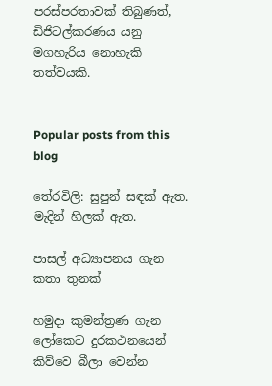පරස්පරතාවක් තිබුණත්, ඩිජිටල්කරණය යනු මගහැරිය නොහැකි තත්වයකි.


Popular posts from this blog

තේරවිලි: සුපුන් සඳක් ඇත. මැදින් හිලක් ඇත.

පාසල් අධ්‍යාපනය ගැන කතා තුනක්

හමුදා කුමන්ත්‍රණ ගැන ලෝකෙට දුරකථනයෙන් කිව්වෙ බීලා වෙන්න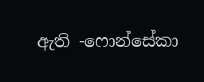ඇති -ෆොන්සේකා